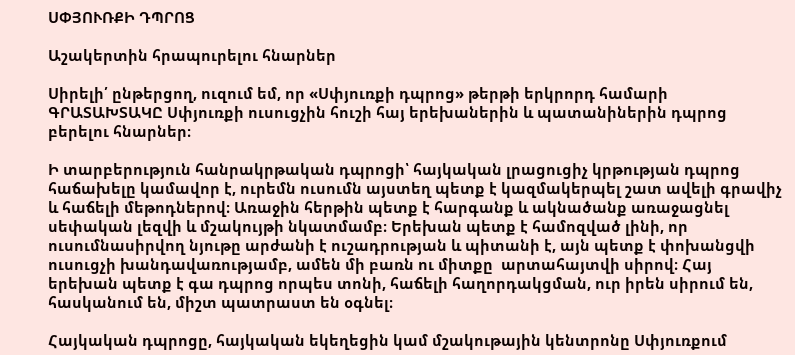ՍՓՅՈՒՌՔԻ ԴՊՐՈՑ

Աշակերտին հրապուրելու հնարներ

Սիրելի՛ ընթերցող, ուզում եմ, որ «Սփյուռքի դպրոց» թերթի երկրորդ համարի ԳՐԱՏԱԽՏԱԿԸ Սփյուռքի ուսուցչին հուշի հայ երեխաներին և պատանիներին դպրոց բերելու հնարներ։

Ի տարբերություն հանրակրթական դպրոցի՝ հայկական լրացուցիչ կրթության դպրոց հաճախելը կամավոր է, ուրեմն ուսումն այստեղ պետք է կազմակերպել շատ ավելի գրավիչ և հաճելի մեթոդներով։ Առաջին հերթին պետք է հարգանք և ակնածանք առաջացնել սեփական լեզվի և մշակույթի նկատմամբ։ Երեխան պետք է համոզված լինի, որ ուսումնասիրվող նյութը արժանի է ուշադրության և պիտանի է, այն պետք է փոխանցվի ուսուցչի խանդավառությամբ, ամեն մի բառն ու միտքը  արտահայտվի սիրով։ Հայ երեխան պետք է գա դպրոց որպես տոնի, հաճելի հաղորդակցման, ուր իրեն սիրում են, հասկանում են, միշտ պատրաստ են օգնել։

Հայկական դպրոցը, հայկական եկեղեցին կամ մշակութային կենտրոնը Սփյուռքում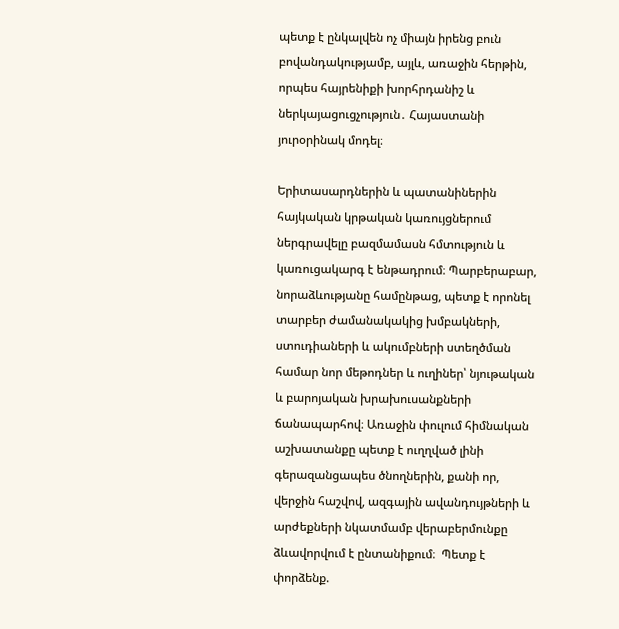պետք է ընկալվեն ոչ միայն իրենց բուն բովանդակությամբ, այլև, առաջին հերթին, որպես հայրենիքի խորհրդանիշ և ներկայացուցչություն․ Հայաստանի յուրօրինակ մոդել։

Երիտասարդներին և պատանիներին հայկական կրթական կառույցներում ներգրավելը բազմամասն հմտություն և կառուցակարգ է ենթադրում։ Պարբերաբար, նորաձևությանը համընթաց, պետք է որոնել տարբեր ժամանակակից խմբակների, ստուդիաների և ակումբների ստեղծման համար նոր մեթոդներ և ուղիներ՝ նյութական և բարոյական խրախուսանքների ճանապարհով։ Առաջին փուլում հիմնական աշխատանքը պետք է ուղղված լինի գերազանցապես ծնողներին, քանի որ, վերջին հաշվով, ազգային ավանդույթների և արժեքների նկատմամբ վերաբերմունքը ձևավորվում է ընտանիքում։  Պետք է փորձենք.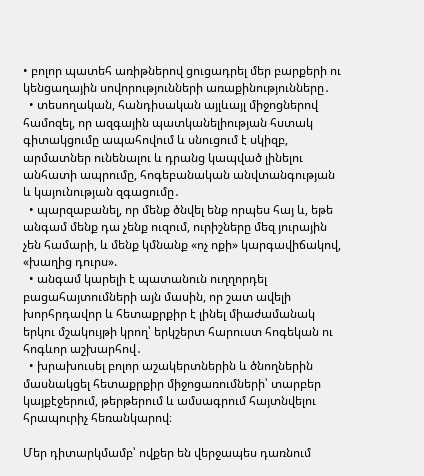• բոլոր պատեհ առիթներով ցուցադրել մեր բարքերի ու կենցաղային սովորությունների առաքինությունները․
  • տեսողական, հանդիսական այլևայլ միջոցներով համոզել, որ ազգային պատկանելիության հստակ գիտակցումը ապահովում և սնուցում է սկիզբ, արմատներ ունենալու և դրանց կապված լինելու անհատի ապրումը, հոգեբանական անվտանգության և կայունության զգացումը․
  • պարզաբանել, որ մենք ծնվել ենք որպես հայ և, եթե անգամ մենք դա չենք ուզում, ուրիշները մեզ յուրային չեն համարի, և մենք կմնանք «ոչ ոքի» կարգավիճակով, «խաղից դուրս».
  • անգամ կարելի է պատանուն ուղղորդել բացահայտումների այն մասին, որ շատ ավելի խորհրդավոր և հետաքրքիր է լինել միաժամանակ երկու մշակույթի կրող՝ երկշերտ հարուստ հոգեկան ու հոգևոր աշխարհով․
  • խրախուսել բոլոր աշակերտներին և ծնողներին մասնակցել հետաքրքիր միջոցառումների՝ տարբեր կայքէջերում, թերթերում և ամսագրում հայտնվելու հրապուրիչ հեռանկարով։

Մեր դիտարկմամբ՝ ովքեր են վերջապես դառնում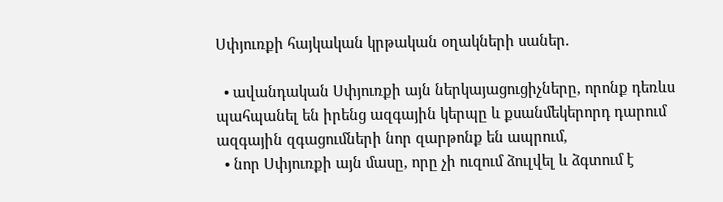Սփյուռքի հայկական կրթական օղակների սաներ.

  • ավանդական Սփյուռքի այն ներկայացուցիչները, որոնք դեռևս պահպանել են իրենց ազգային կերպը և քսանմեկերորդ դարում ազգային զգացումների նոր զարթոնք են ապրում,
  • նոր Սփյուռքի այն մասը, որը չի ուզում ձուլվել և ձգտում է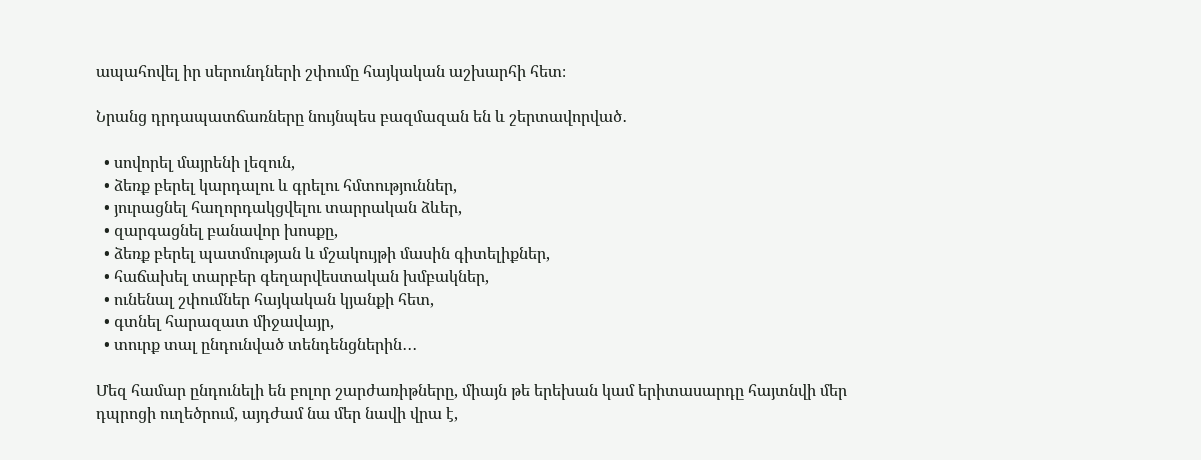ապահովել իր սերունդների շփումը հայկական աշխարհի հետ։

Նրանց դրդապատճառները նույնպես բազմազան են և շերտավորված․

  • սովորել մայրենի լեզուն,
  • ձեռք բերել կարդալու և գրելու հմտություններ,
  • յուրացնել հաղորդակցվելու տարրական ձևեր,
  • զարգացնել բանավոր խոսքը,
  • ձեռք բերել պատմության և մշակույթի մասին գիտելիքներ,
  • հաճախել տարբեր գեղարվեստական խմբակներ,
  • ունենալ շփումներ հայկական կյանքի հետ,
  • գտնել հարազատ միջավայր,
  • տուրք տալ ընդունված տենդենցներին․․․

Մեզ համար ընդունելի են բոլոր շարժառիթները, միայն թե երեխան կամ երիտասարդը հայտնվի մեր դպրոցի ուղեծրում, այդժամ նա մեր նավի վրա է,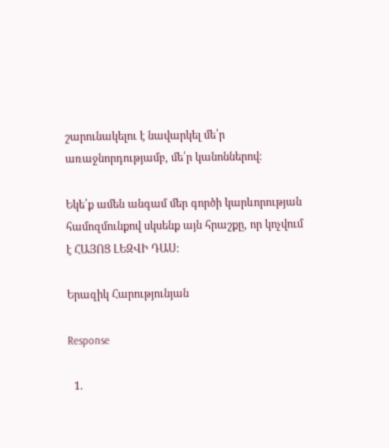շարունակելու է նավարկել մե՛ր առաջնորդությամբ, մե՛ր կանոններով։

Եկե՛ք ամեն անգամ մեր գործի կարևորության համոզմունքով սկսենք այն հրաշքը, որ կոչվում է ՀԱՅՈՑ ԼԵԶՎԻ ԴԱՍ։

Երազիկ Հարությունյան

Response

  1.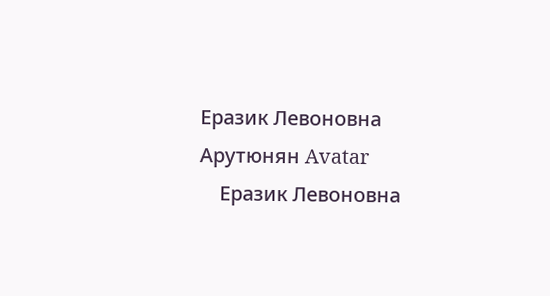Еразик Левоновна Арутюнян Avatar
    Еразик Левоновна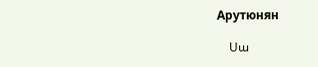Арутюнян

    Սա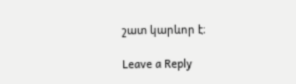շատ կարևոր է։

Leave a Reply